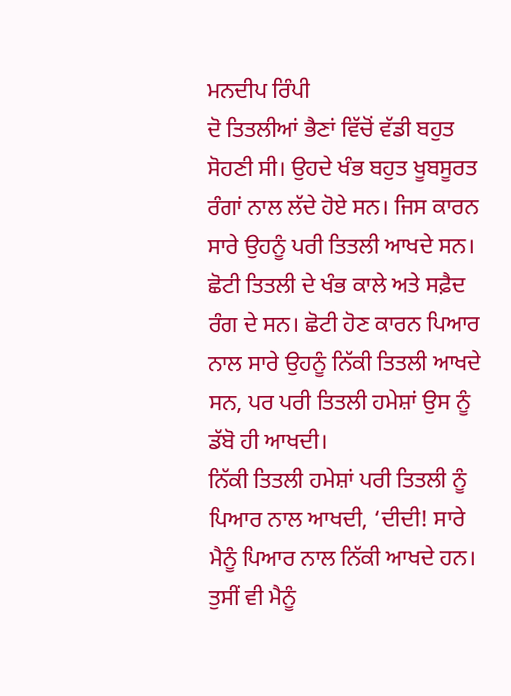ਮਨਦੀਪ ਰਿੰਪੀ
ਦੋ ਤਿਤਲੀਆਂ ਭੈਣਾਂ ਵਿੱਚੋਂ ਵੱਡੀ ਬਹੁਤ ਸੋਹਣੀ ਸੀ। ਉਹਦੇ ਖੰਭ ਬਹੁਤ ਖੂਬਸੂਰਤ ਰੰਗਾਂ ਨਾਲ ਲੱਦੇ ਹੋਏ ਸਨ। ਜਿਸ ਕਾਰਨ ਸਾਰੇ ਉਹਨੂੰ ਪਰੀ ਤਿਤਲੀ ਆਖਦੇ ਸਨ। ਛੋਟੀ ਤਿਤਲੀ ਦੇ ਖੰਭ ਕਾਲੇ ਅਤੇ ਸਫ਼ੈਦ ਰੰਗ ਦੇ ਸਨ। ਛੋਟੀ ਹੋਣ ਕਾਰਨ ਪਿਆਰ ਨਾਲ ਸਾਰੇ ਉਹਨੂੰ ਨਿੱਕੀ ਤਿਤਲੀ ਆਖਦੇ ਸਨ, ਪਰ ਪਰੀ ਤਿਤਲੀ ਹਮੇਸ਼ਾਂ ਉਸ ਨੂੰ ਡੱਬੋ ਹੀ ਆਖਦੀ।
ਨਿੱਕੀ ਤਿਤਲੀ ਹਮੇਸ਼ਾਂ ਪਰੀ ਤਿਤਲੀ ਨੂੰ ਪਿਆਰ ਨਾਲ ਆਖਦੀ, ‘ਦੀਦੀ! ਸਾਰੇ ਮੈਨੂੰ ਪਿਆਰ ਨਾਲ ਨਿੱਕੀ ਆਖਦੇ ਹਨ। ਤੁਸੀਂ ਵੀ ਮੈਨੂੰ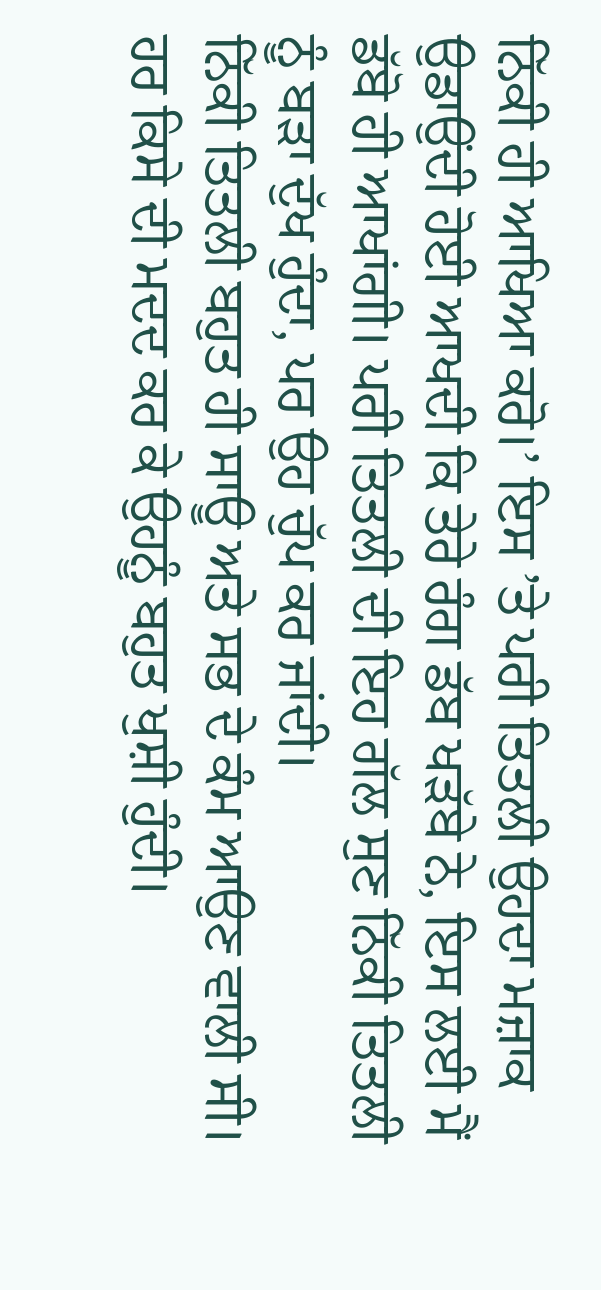ਨਿੱਕੀ ਹੀ ਆਖਿਆ ਕਰੋ।’ ਇਸ ’ਤੇ ਪਰੀ ਤਿਤਲੀ ਉਹਦਾ ਮਜ਼ਾਕ ਉਡਾਉਂਦੀ ਹੋਈ ਆਖਦੀ ਕਿ ਤੇਰੇ ਰੰਗ ਡੱਬ ਖੜੱਬੇ ਨੇ, ਇਸ ਲਈ ਮੈਂ ਡੱਬੋ ਹੀ ਆਖਾਂਗੀ। ਪਰੀ ਤਿਤਲੀ ਦੀ ਇਹ ਗੱਲ ਸੁਣ ਨਿੱਕੀ ਤਿਤਲੀ ਨੂੰ ਬੜਾ ਦੁੱਖ ਹੁੰਦਾ, ਪਰ ਉਹ ਚੁੱਪ ਕਰ ਜਾਂਦੀ।
ਨਿੱਕੀ ਤਿਤਲੀ ਬਹੁਤ ਹੀ ਸਾਊ ਅਤੇ ਸਭ ਦੇ ਕੰਮ ਆਉਣ ਵਾਲੀ ਸੀ। ਹਰ ਕਿਸੇ ਦੀ ਮਦਦ ਕਰ ਕੇ ਉਹਨੂੰ ਬਹੁਤ ਖੁਸ਼ੀ ਹੁੰਦੀ।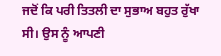ਜਦੋਂ ਕਿ ਪਰੀ ਤਿਤਲੀ ਦਾ ਸੁਭਾਅ ਬਹੁਤ ਰੁੱਖਾ ਸੀ। ਉਸ ਨੂੰ ਆਪਣੀ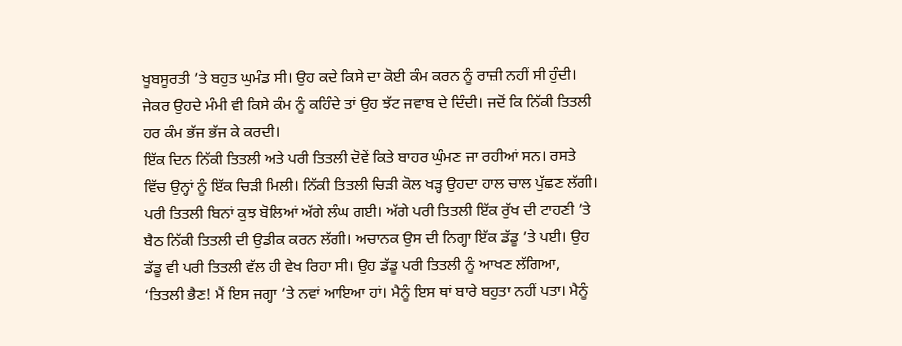ਖੂਬਸੂਰਤੀ ’ਤੇ ਬਹੁਤ ਘੁਮੰਡ ਸੀ। ਉਹ ਕਦੇ ਕਿਸੇ ਦਾ ਕੋਈ ਕੰਮ ਕਰਨ ਨੂੰ ਰਾਜ਼ੀ ਨਹੀਂ ਸੀ ਹੁੰਦੀ। ਜੇਕਰ ਉਹਦੇ ਮੰਮੀ ਵੀ ਕਿਸੇ ਕੰਮ ਨੂੰ ਕਹਿੰਦੇ ਤਾਂ ਉਹ ਝੱਟ ਜਵਾਬ ਦੇ ਦਿੰਦੀ। ਜਦੋਂ ਕਿ ਨਿੱਕੀ ਤਿਤਲੀ ਹਰ ਕੰਮ ਭੱਜ ਭੱਜ ਕੇ ਕਰਦੀ।
ਇੱਕ ਦਿਨ ਨਿੱਕੀ ਤਿਤਲੀ ਅਤੇ ਪਰੀ ਤਿਤਲੀ ਦੋਵੇਂ ਕਿਤੇ ਬਾਹਰ ਘੁੰਮਣ ਜਾ ਰਹੀਆਂ ਸਨ। ਰਸਤੇ ਵਿੱਚ ਉਨ੍ਹਾਂ ਨੂੰ ਇੱਕ ਚਿੜੀ ਮਿਲੀ। ਨਿੱਕੀ ਤਿਤਲੀ ਚਿੜੀ ਕੋਲ ਖੜ੍ਹ ਉਹਦਾ ਹਾਲ ਚਾਲ ਪੁੱਛਣ ਲੱਗੀ। ਪਰੀ ਤਿਤਲੀ ਬਿਨਾਂ ਕੁਝ ਬੋਲਿਆਂ ਅੱਗੇ ਲੰਘ ਗਈ। ਅੱਗੇ ਪਰੀ ਤਿਤਲੀ ਇੱਕ ਰੁੱਖ ਦੀ ਟਾਹਣੀ ’ਤੇ ਬੈਠ ਨਿੱਕੀ ਤਿਤਲੀ ਦੀ ਉਡੀਕ ਕਰਨ ਲੱਗੀ। ਅਚਾਨਕ ਉਸ ਦੀ ਨਿਗ੍ਹਾ ਇੱਕ ਡੱਡੂ ’ਤੇ ਪਈ। ਉਹ ਡੱਡੂ ਵੀ ਪਰੀ ਤਿਤਲੀ ਵੱਲ ਹੀ ਵੇਖ ਰਿਹਾ ਸੀ। ਉਹ ਡੱਡੂ ਪਰੀ ਤਿਤਲੀ ਨੂੰ ਆਖਣ ਲੱਗਿਆ, ‘ਤਿਤਲੀ ਭੈਣ! ਮੈਂ ਇਸ ਜਗ੍ਹਾ ’ਤੇ ਨਵਾਂ ਆਇਆ ਹਾਂ। ਮੈਨੂੰ ਇਸ ਥਾਂ ਬਾਰੇ ਬਹੁਤਾ ਨਹੀਂ ਪਤਾ। ਮੈਨੂੰ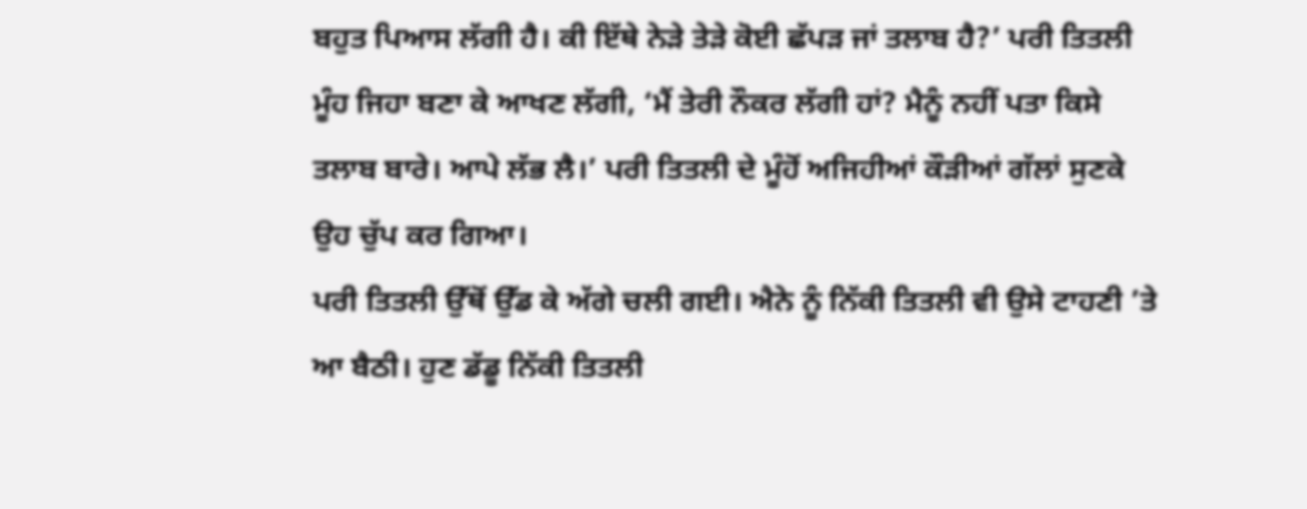ਬਹੁਤ ਪਿਆਸ ਲੱਗੀ ਹੈ। ਕੀ ਇੱਥੇ ਨੇੜੇ ਤੇੜੇ ਕੋਈ ਛੱਪੜ ਜਾਂ ਤਲਾਬ ਹੈ?’ ਪਰੀ ਤਿਤਲੀ ਮੂੰਹ ਜਿਹਾ ਬਣਾ ਕੇ ਆਖਣ ਲੱਗੀ, ‘ਮੈਂ ਤੇਰੀ ਨੌਕਰ ਲੱਗੀ ਹਾਂ? ਮੈਨੂੰ ਨਹੀਂ ਪਤਾ ਕਿਸੇ ਤਲਾਬ ਬਾਰੇ। ਆਪੇ ਲੱਭ ਲੈ।’ ਪਰੀ ਤਿਤਲੀ ਦੇ ਮੂੰਹੋਂ ਅਜਿਹੀਆਂ ਕੌੜੀਆਂ ਗੱਲਾਂ ਸੁਣਕੇ ਉਹ ਚੁੱਪ ਕਰ ਗਿਆ।
ਪਰੀ ਤਿਤਲੀ ਉੱਥੋਂ ਉੱਡ ਕੇ ਅੱਗੇ ਚਲੀ ਗਈ। ਐਨੇ ਨੂੰ ਨਿੱਕੀ ਤਿਤਲੀ ਵੀ ਉਸੇ ਟਾਹਣੀ ’ਤੇ ਆ ਬੈਠੀ। ਹੁਣ ਡੱਡੂ ਨਿੱਕੀ ਤਿਤਲੀ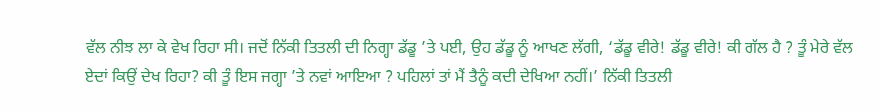ਵੱਲ ਨੀਝ ਲਾ ਕੇ ਵੇਖ ਰਿਹਾ ਸੀ। ਜਦੋਂ ਨਿੱਕੀ ਤਿਤਲੀ ਦੀ ਨਿਗ੍ਹਾ ਡੱਡੂ ’ਤੇ ਪਈ, ਉਹ ਡੱਡੂ ਨੂੰ ਆਖਣ ਲੱਗੀ, ‘ਡੱਡੂ ਵੀਰੇ! ਡੱਡੂ ਵੀਰੇ! ਕੀ ਗੱਲ ਹੈ ? ਤੂੰ ਮੇਰੇ ਵੱਲ ਏਦਾਂ ਕਿਉਂ ਦੇਖ ਰਿਹਾ? ਕੀ ਤੂੰ ਇਸ ਜਗ੍ਹਾ ’ਤੇ ਨਵਾਂ ਆਇਆ ? ਪਹਿਲਾਂ ਤਾਂ ਮੈਂ ਤੈਨੂੰ ਕਦੀ ਦੇਖਿਆ ਨਹੀਂ।’ ਨਿੱਕੀ ਤਿਤਲੀ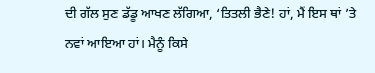ਦੀ ਗੱਲ ਸੁਣ ਡੱਡੂ ਆਖਣ ਲੱਗਿਆ, ‘ਤਿਤਲੀ ਭੈਣੇ! ਹਾਂ, ਮੈਂ ਇਸ ਥਾਂ ’ਤੇ ਨਵਾਂ ਆਇਆ ਹਾਂ। ਮੈਨੂੰ ਕਿਸੇ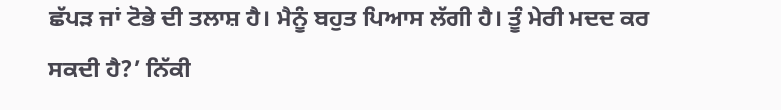ਛੱਪੜ ਜਾਂ ਟੋਭੇ ਦੀ ਤਲਾਸ਼ ਹੈ। ਮੈਨੂੰ ਬਹੁਤ ਪਿਆਸ ਲੱਗੀ ਹੈ। ਤੂੰ ਮੇਰੀ ਮਦਦ ਕਰ ਸਕਦੀ ਹੈ?’ ਨਿੱਕੀ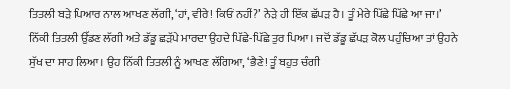ਤਿਤਲੀ ਬੜੇ ਪਿਆਰ ਨਾਲ ਆਖਣ ਲੱਗੀ, ‘ਹਾਂ, ਵੀਰੇ! ਕਿਓਂ ਨਹੀਂ?’ ਨੇੜੇ ਹੀ ਇੱਕ ਛੱਪੜ ਹੈ। ਤੂੰ ਮੇਰੇ ਪਿੱਛੇ ਪਿੱਛੇ ਆ ਜਾ।’ ਨਿੱਕੀ ਤਿਤਲੀ ਉੱਡਣ ਲੱਗੀ ਅਤੇ ਡੱਡੂ ਛੜੱਪੇ ਮਾਰਦਾ ਉਹਦੇ ਪਿੱਛੇ-ਪਿੱਛੇ ਤੁਰ ਪਿਆ। ਜਦੋਂ ਡੱਡੂ ਛੱਪੜ ਕੋਲ ਪਹੁੰਚਿਆ ਤਾਂ ਉਹਨੇ ਸੁੱਖ ਦਾ ਸਾਹ ਲਿਆ। ਉਹ ਨਿੱਕੀ ਤਿਤਲੀ ਨੂੰ ਆਖਣ ਲੱਗਿਆ, ‘ਭੈਣੇ! ਤੂੰ ਬਹੁਤ ਚੰਗੀ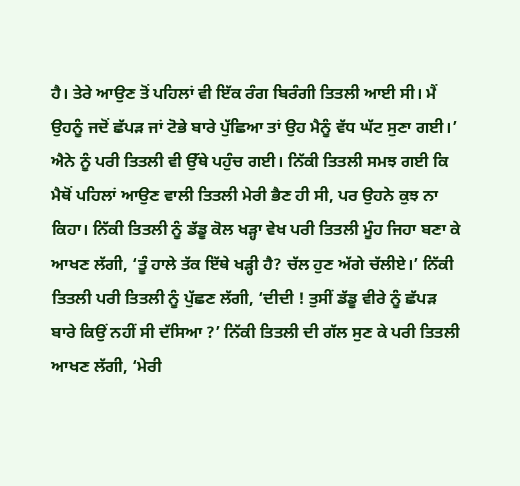ਹੈ। ਤੇਰੇ ਆਉਣ ਤੋਂ ਪਹਿਲਾਂ ਵੀ ਇੱਕ ਰੰਗ ਬਿਰੰਗੀ ਤਿਤਲੀ ਆਈ ਸੀ। ਮੈਂ ਉਹਨੂੰ ਜਦੋਂ ਛੱਪੜ ਜਾਂ ਟੋਭੇ ਬਾਰੇ ਪੁੱਛਿਆ ਤਾਂ ਉਹ ਮੈਨੂੰ ਵੱਧ ਘੱਟ ਸੁਣਾ ਗਈ।’
ਐਨੇ ਨੂੰ ਪਰੀ ਤਿਤਲੀ ਵੀ ਉੱਥੇ ਪਹੁੰਚ ਗਈ। ਨਿੱਕੀ ਤਿਤਲੀ ਸਮਝ ਗਈ ਕਿ ਮੈਥੋਂ ਪਹਿਲਾਂ ਆਉਣ ਵਾਲੀ ਤਿਤਲੀ ਮੇਰੀ ਭੈਣ ਹੀ ਸੀ, ਪਰ ਉਹਨੇ ਕੁਝ ਨਾ ਕਿਹਾ। ਨਿੱਕੀ ਤਿਤਲੀ ਨੂੰ ਡੱਡੂ ਕੋਲ ਖੜ੍ਹਾ ਵੇਖ ਪਰੀ ਤਿਤਲੀ ਮੂੰਹ ਜਿਹਾ ਬਣਾ ਕੇ ਆਖਣ ਲੱਗੀ, ‘ਤੂੰ ਹਾਲੇ ਤੱਕ ਇੱਥੇ ਖੜ੍ਹੀ ਹੈ? ਚੱਲ ਹੁਣ ਅੱਗੇ ਚੱਲੀਏ।’ ਨਿੱਕੀ ਤਿਤਲੀ ਪਰੀ ਤਿਤਲੀ ਨੂੰ ਪੁੱਛਣ ਲੱਗੀ, ‘ਦੀਦੀ ! ਤੁਸੀਂ ਡੱਡੂ ਵੀਰੇ ਨੂੰ ਛੱਪੜ ਬਾਰੇ ਕਿਉਂ ਨਹੀਂ ਸੀ ਦੱਸਿਆ ?’ ਨਿੱਕੀ ਤਿਤਲੀ ਦੀ ਗੱਲ ਸੁਣ ਕੇ ਪਰੀ ਤਿਤਲੀ ਆਖਣ ਲੱਗੀ, ‘ਮੇਰੀ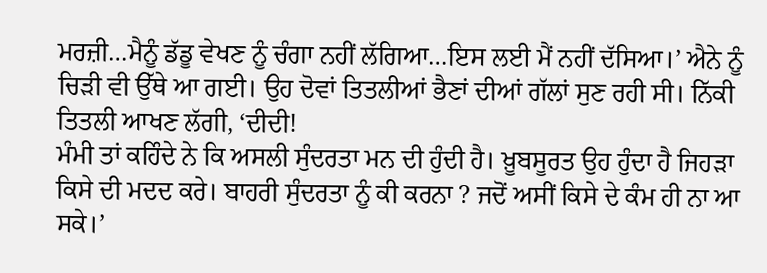ਮਰਜ਼ੀ…ਮੈਨੂੰ ਡੱਡੂ ਵੇਖਣ ਨੂੰ ਚੰਗਾ ਨਹੀਂ ਲੱਗਿਆ…ਇਸ ਲਈ ਮੈਂ ਨਹੀਂ ਦੱਸਿਆ।’ ਐਨੇ ਨੂੰ ਚਿੜੀ ਵੀ ਉੱਥੇ ਆ ਗਈ। ਉਹ ਦੋਵਾਂ ਤਿਤਲੀਆਂ ਭੈਣਾਂ ਦੀਆਂ ਗੱਲਾਂ ਸੁਣ ਰਹੀ ਸੀ। ਨਿੱਕੀ ਤਿਤਲੀ ਆਖਣ ਲੱਗੀ, ‘ਦੀਦੀ!
ਮੰਮੀ ਤਾਂ ਕਹਿੰਦੇ ਨੇ ਕਿ ਅਸਲੀ ਸੁੰਦਰਤਾ ਮਨ ਦੀ ਹੁੰਦੀ ਹੈ। ਖ਼ੂਬਸੂਰਤ ਉਹ ਹੁੰਦਾ ਹੈ ਜਿਹੜਾ ਕਿਸੇ ਦੀ ਮਦਦ ਕਰੇ। ਬਾਹਰੀ ਸੁੰਦਰਤਾ ਨੂੰ ਕੀ ਕਰਨਾ ? ਜਦੋਂ ਅਸੀਂ ਕਿਸੇ ਦੇ ਕੰਮ ਹੀ ਨਾ ਆ ਸਕੇ।’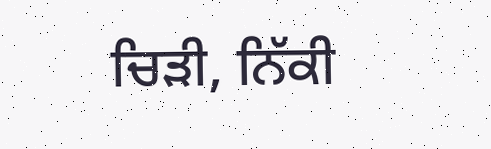ਚਿੜੀ, ਨਿੱਕੀ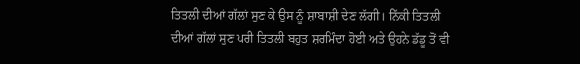ਤਿਤਲੀ ਦੀਆਂ ਗੱਲਾਂ ਸੁਣ ਕੇ ਉਸ ਨੂੰ ਸ਼ਾਬਾਸ਼ੀ ਦੇਣ ਲੱਗੀ। ਨਿੱਕੀ ਤਿਤਲੀ ਦੀਆਂ ਗੱਲਾਂ ਸੁਣ ਪਰੀ ਤਿਤਲੀ ਬਹੁਤ ਸ਼ਰਮਿੰਦਾ ਹੋਈ ਅਤੇ ਉਹਨੇ ਡੱਡੂ ਤੋਂ ਵੀ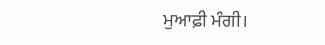ਮੁਆਫ਼ੀ ਮੰਗੀ।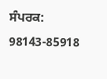ਸੰਪਰਕ: 98143-85918